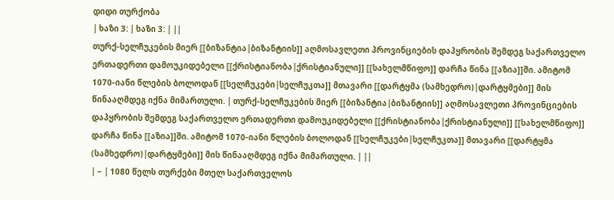დიდი თურქობა
| ხაზი 3: | ხაზი 3: | ||
თურქ-სელჩუკების მიერ [[ბიზანტია|ბიზანტიის]] აღმოსავლეთი პროვინციების დაპყრობის შემდეგ საქართველო ერთადერთი დამოუკიდებელი [[ქრისტიანობა|ქრისტიანული]] [[სახელმწიფო]] დარჩა წინა [[აზია]]ში. ამიტომ 1070-იანი წლების ბოლოდან [[სელჩუკები|სელჩუკთა]] მთავარი [[დარტყმა (სამხედრო)|დარტყმები]] მის წინააღმდეგ იქნა მიმართული. | თურქ-სელჩუკების მიერ [[ბიზანტია|ბიზანტიის]] აღმოსავლეთი პროვინციების დაპყრობის შემდეგ საქართველო ერთადერთი დამოუკიდებელი [[ქრისტიანობა|ქრისტიანული]] [[სახელმწიფო]] დარჩა წინა [[აზია]]ში. ამიტომ 1070-იანი წლების ბოლოდან [[სელჩუკები|სელჩუკთა]] მთავარი [[დარტყმა (სამხედრო)|დარტყმები]] მის წინააღმდეგ იქნა მიმართული. | ||
| − | 1080 წელს თურქები მთელ საქართველოს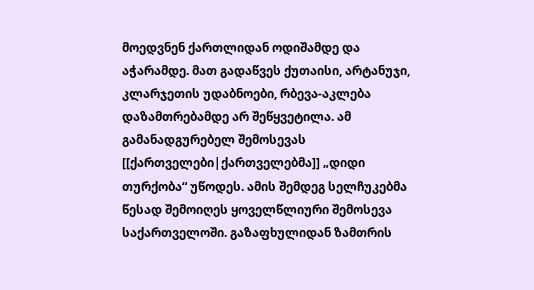მოედვნენ ქართლიდან ოდიშამდე და აჭარამდე. მათ გადაწვეს ქუთაისი, არტანუჯი, კლარჯეთის უდაბნოები, რბევა-აკლება დაზამთრებამდე არ შეწყვეტილა. ამ გამანადგურებელ შემოსევას [[ქართველები|ქართველებმა]] „დიდი თურქობა“ უწოდეს. ამის შემდეგ სელჩუკებმა წესად შემოიღეს ყოველწლიური შემოსევა საქართველოში. გაზაფხულიდან ზამთრის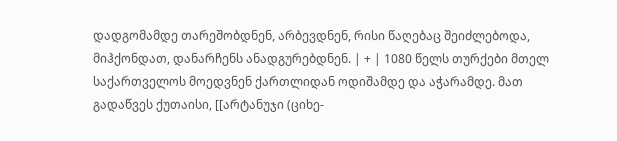დადგომამდე თარეშობდნენ, არბევდნენ, რისი წაღებაც შეიძლებოდა, მიჰქონდათ, დანარჩენს ანადგურებდნენ. | + | 1080 წელს თურქები მთელ საქართველოს მოედვნენ ქართლიდან ოდიშამდე და აჭარამდე. მათ გადაწვეს ქუთაისი, [[არტანუჯი (ციხე-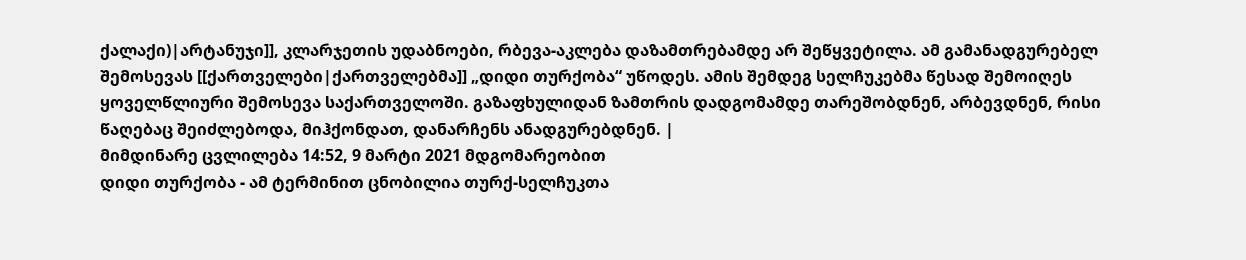ქალაქი)|არტანუჯი]], კლარჯეთის უდაბნოები, რბევა-აკლება დაზამთრებამდე არ შეწყვეტილა. ამ გამანადგურებელ შემოსევას [[ქართველები|ქართველებმა]] „დიდი თურქობა“ უწოდეს. ამის შემდეგ სელჩუკებმა წესად შემოიღეს ყოველწლიური შემოსევა საქართველოში. გაზაფხულიდან ზამთრის დადგომამდე თარეშობდნენ, არბევდნენ, რისი წაღებაც შეიძლებოდა, მიჰქონდათ, დანარჩენს ანადგურებდნენ. |
მიმდინარე ცვლილება 14:52, 9 მარტი 2021 მდგომარეობით
დიდი თურქობა - ამ ტერმინით ცნობილია თურქ-სელჩუკთა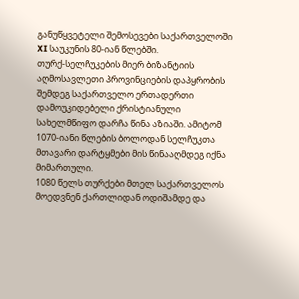განუწყვეტელი შემოსევები საქართველოში XI საუკუნის 80-იან წლებში.
თურქ-სელჩუკების მიერ ბიზანტიის აღმოსავლეთი პროვინციების დაპყრობის შემდეგ საქართველო ერთადერთი დამოუკიდებელი ქრისტიანული სახელმწიფო დარჩა წინა აზიაში. ამიტომ 1070-იანი წლების ბოლოდან სელჩუკთა მთავარი დარტყმები მის წინააღმდეგ იქნა მიმართული.
1080 წელს თურქები მთელ საქართველოს მოედვნენ ქართლიდან ოდიშამდე და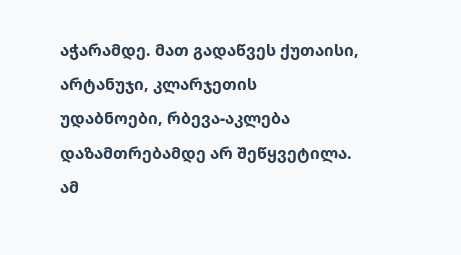აჭარამდე. მათ გადაწვეს ქუთაისი, არტანუჯი, კლარჯეთის უდაბნოები, რბევა-აკლება დაზამთრებამდე არ შეწყვეტილა. ამ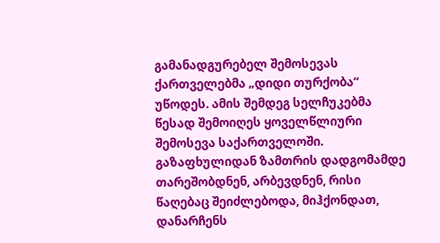გამანადგურებელ შემოსევას ქართველებმა „დიდი თურქობა“ უწოდეს. ამის შემდეგ სელჩუკებმა წესად შემოიღეს ყოველწლიური შემოსევა საქართველოში. გაზაფხულიდან ზამთრის დადგომამდე თარეშობდნენ, არბევდნენ, რისი წაღებაც შეიძლებოდა, მიჰქონდათ, დანარჩენს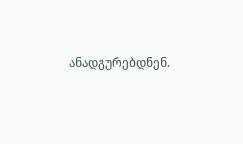ანადგურებდნენ.